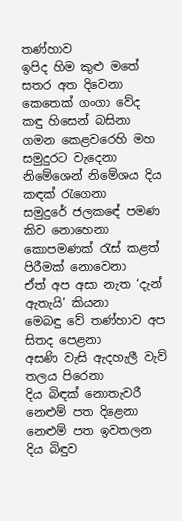තණ්හාව
ඉපිද හිම කුළු මතේ සතර අත දිවෙනා
කෙතෙක් ගංගා වේද කඳු හිසෙන් බසිනා
ගමන කෙළවරෙහි මහ සමුදුරට වැදෙනා
නිමේශෙන් නිමේශය දිය කඳක් රැගෙනා
සමුදුරේ ජලකඳේ පමණ කිව නොහෙනා
කොපමණක් රැස් කළත් පිරීමක් නොවෙනා
ඒත් අප අසා නැත ‘දැන් ඇතැයි’ කියනා
මෙබඳු වේ තණ්හාව අප සිතද පෙළනා
අසණි වැසි ඇදහැලී වැව් තලය පිරෙනා
දිය බිඳක් නොතැවරී නෙළුම් පත දිළෙනා
නෙළුම් පත ඉවතලන දිය බිඳුව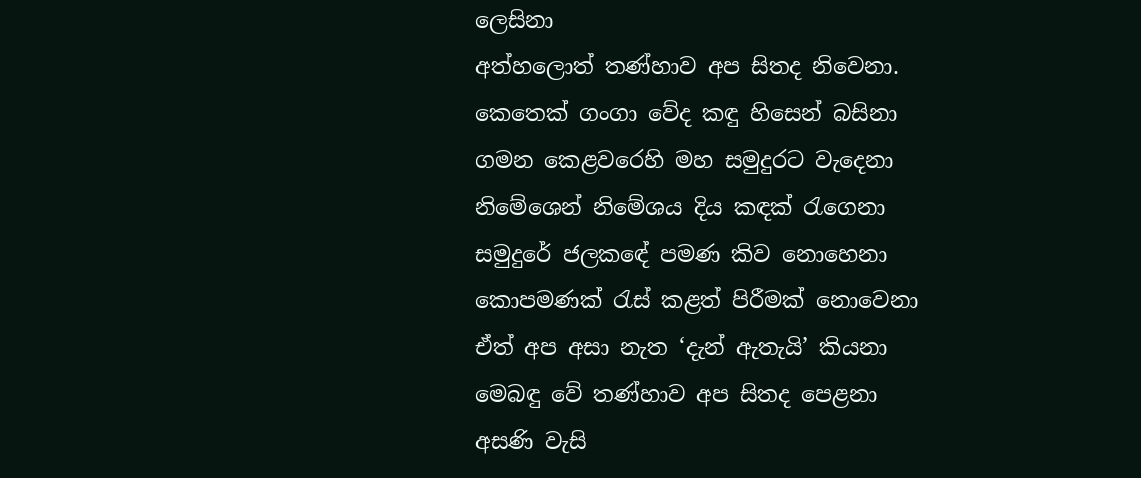ලෙසිනා
අත්හලොත් තණ්හාව අප සිතද නිවෙනා.
කෙතෙක් ගංගා වේද කඳු හිසෙන් බසිනා
ගමන කෙළවරෙහි මහ සමුදුරට වැදෙනා
නිමේශෙන් නිමේශය දිය කඳක් රැගෙනා
සමුදුරේ ජලකඳේ පමණ කිව නොහෙනා
කොපමණක් රැස් කළත් පිරීමක් නොවෙනා
ඒත් අප අසා නැත ‘දැන් ඇතැයි’ කියනා
මෙබඳු වේ තණ්හාව අප සිතද පෙළනා
අසණි වැසි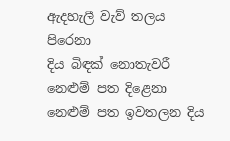ඇදහැලී වැව් තලය පිරෙනා
දිය බිඳක් නොතැවරී නෙළුම් පත දිළෙනා
නෙළුම් පත ඉවතලන දිය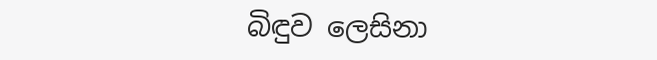බිඳුව ලෙසිනා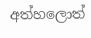අත්හලොත්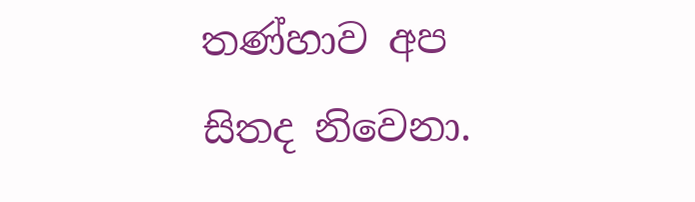තණ්හාව අප සිතද නිවෙනා.